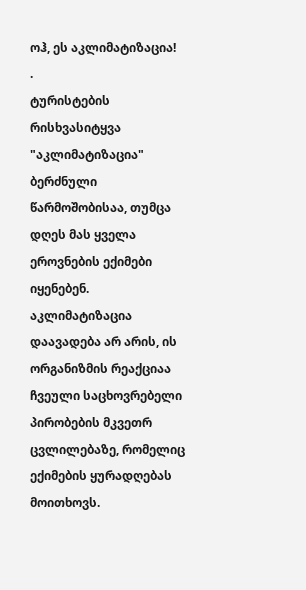ოჰ, ეს აკლიმატიზაცია!
.
ტურისტების რისხვასიტყვა "აკლიმატიზაცია" ბერძნული წარმოშობისაა, თუმცა დღეს მას ყველა ეროვნების ექიმები იყენებენ. აკლიმატიზაცია დაავადება არ არის, ის ორგანიზმის რეაქციაა ჩვეული საცხოვრებელი პირობების მკვეთრ ცვლილებაზე, რომელიც ექიმების ყურადღებას მოითხოვს.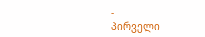-
პირველი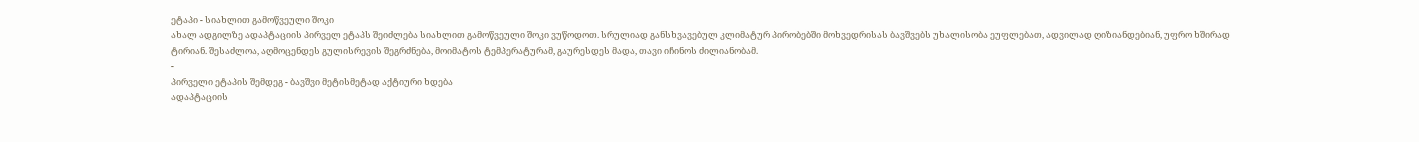ეტაპი - სიახლით გამოწვეული შოკი
ახალ ადგილზე ადაპტაციის პირველ ეტაპს შეიძლება სიახლით გამოწვეული შოკი ვუწოდოთ. სრულიად განსხვავებულ კლიმატურ პირობებში მოხვედრისას ბავშვებს უხალისობა ეუფლებათ, ადვილად ღიზიანდებიან, უფრო ხშირად ტირიან. შესაძლოა, აღმოცენდეს გულისრევის შეგრძნება, მოიმატოს ტემპერატურამ, გაურესდეს მადა, თავი იჩინოს ძილიანობამ.
-
პირველი ეტაპის შემდეგ - ბავშვი მეტისმეტად აქტიური ხდება
ადაპტაციის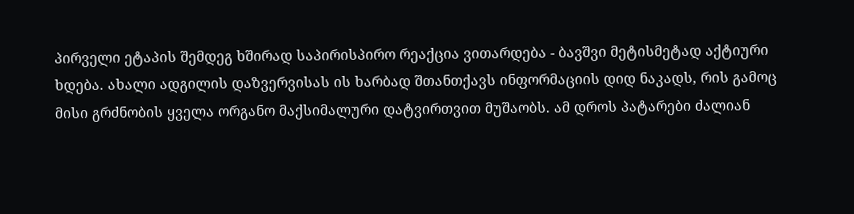პირველი ეტაპის შემდეგ ხშირად საპირისპირო რეაქცია ვითარდება - ბავშვი მეტისმეტად აქტიური ხდება. ახალი ადგილის დაზვერვისას ის ხარბად შთანთქავს ინფორმაციის დიდ ნაკადს, რის გამოც მისი გრძნობის ყველა ორგანო მაქსიმალური დატვირთვით მუშაობს. ამ დროს პატარები ძალიან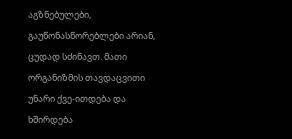აგზნებულები, გაუწონასწორებლები არიან, ცუდად სძინავთ. მათი ორგანიზმის თავდაცვითი უნარი ქვე-ითდება და ხშირდება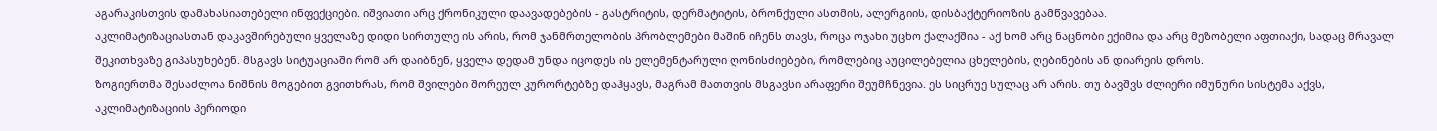აგარაკისთვის დამახასიათებელი ინფექციები. იშვიათი არც ქრონიკული დაავადებების - გასტრიტის, დერმატიტის, ბრონქული ასთმის, ალერგიის, დისბაქტერიოზის გამწვავებაა.
აკლიმატიზაციასთან დაკავშირებული ყველაზე დიდი სირთულე ის არის, რომ ჯანმრთელობის პრობლემები მაშინ იჩენს თავს, როცა ოჯახი უცხო ქალაქშია - აქ ხომ არც ნაცნობი ექიმია და არც მეზობელი აფთიაქი, სადაც მრავალ შეკითხვაზე გიპასუხებენ. მსგავს სიტუაციაში რომ არ დაიბნენ, ყველა დედამ უნდა იცოდეს ის ელემენტარული ღონისძიებები, რომლებიც აუცილებელია ცხელების, ღებინების ან დიარეის დროს.
ზოგიერთმა შესაძლოა ნიშნის მოგებით გვითხრას, რომ შვილები შორეულ კურორტებზე დაჰყავს, მაგრამ მათთვის მსგავსი არაფერი შეუმჩნევია. ეს სიცრუე სულაც არ არის. თუ ბავშვს ძლიერი იმუნური სისტემა აქვს, აკლიმატიზაციის პერიოდი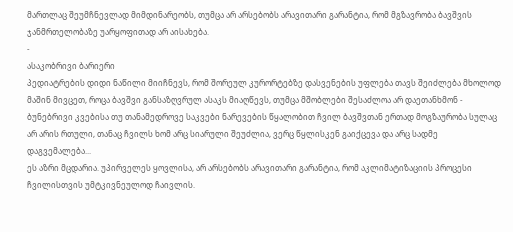მართლაც შეუმჩნევლად მიმდინარეობს, თუმცა არ არსებობს არავითარი გარანტია, რომ მგზავრობა ბავშვის ჯანმრთელობაზე უარყოფითად არ აისახება.
-
ასაკობრივი ბარიერი
პედიატრების დიდი ნაწილი მიიჩნევს, რომ შორეულ კურორტებზე დასვენების უფლება თავს შეიძლება მხოლოდ მაშინ მივცეთ, როცა ბავშვი განსაზღვრულ ასაკს მიაღწევს, თუმცა მშობლები შესაძლოა არ დაეთანხმონ - ბუნებრივი კვებისა თუ თანამედროვე საკვები ნარევების წყალობით ჩვილ ბავშვთან ერთად მოგზაურობა სულაც არ არის რთული, თანაც ჩვილს ხომ არც სიარული შეუძლია, ვერც წყლისკენ გაიქცევა და არც სადმე დაგვემალება...
ეს აზრი მცდარია. უპირველეს ყოვლისა, არ არსებობს არავითარი გარანტია, რომ აკლიმატიზაციის პროცესი ჩვილისთვის უმტკივნეულოდ ჩაივლის.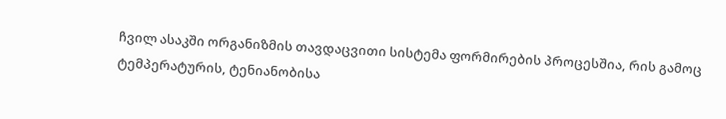ჩვილ ასაკში ორგანიზმის თავდაცვითი სისტემა ფორმირების პროცესშია, რის გამოც ტემპერატურის, ტენიანობისა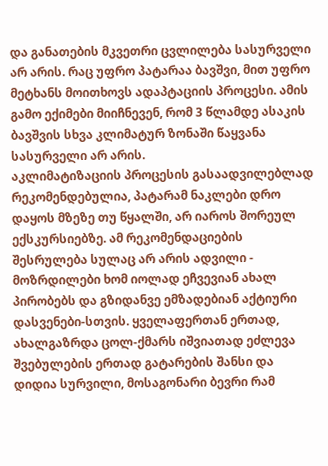და განათების მკვეთრი ცვლილება სასურველი არ არის. რაც უფრო პატარაა ბავშვი, მით უფრო მეტხანს მოითხოვს ადაპტაციის პროცესი. ამის გამო ექიმები მიიჩნევენ, რომ 3 წლამდე ასაკის ბავშვის სხვა კლიმატურ ზონაში წაყვანა სასურველი არ არის.
აკლიმატიზაციის პროცესის გასაადვილებლად რეკომენდებულია, პატარამ ნაკლები დრო დაყოს მზეზე თუ წყალში, არ იაროს შორეულ ექსკურსიებზე. ამ რეკომენდაციების შესრულება სულაც არ არის ადვილი - მოზრდილები ხომ იოლად ეჩვევიან ახალ პირობებს და გზიდანვე ემზადებიან აქტიური დასვენები-სთვის. ყველაფერთან ერთად, ახალგაზრდა ცოლ-ქმარს იშვიათად ეძლევა შვებულების ერთად გატარების შანსი და დიდია სურვილი, მოსაგონარი ბევრი რამ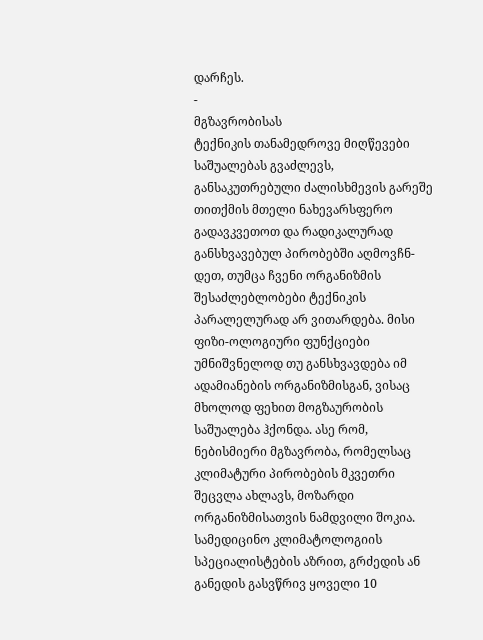დარჩეს.
-
მგზავრობისას
ტექნიკის თანამედროვე მიღწევები საშუალებას გვაძლევს, განსაკუთრებული ძალისხმევის გარეშე თითქმის მთელი ნახევარსფერო გადავკვეთოთ და რადიკალურად განსხვავებულ პირობებში აღმოვჩნ-დეთ, თუმცა ჩვენი ორგანიზმის შესაძლებლობები ტექნიკის პარალელურად არ ვითარდება. მისი ფიზი-ოლოგიური ფუნქციები უმნიშვნელოდ თუ განსხვავდება იმ ადამიანების ორგანიზმისგან, ვისაც მხოლოდ ფეხით მოგზაურობის საშუალება ჰქონდა. ასე რომ, ნებისმიერი მგზავრობა, რომელსაც კლიმატური პირობების მკვეთრი შეცვლა ახლავს, მოზარდი ორგანიზმისათვის ნამდვილი შოკია.
სამედიცინო კლიმატოლოგიის სპეციალისტების აზრით, გრძედის ან განედის გასვწრივ ყოველი 10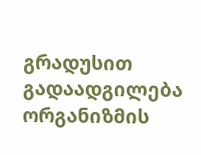გრადუსით გადაადგილება ორგანიზმის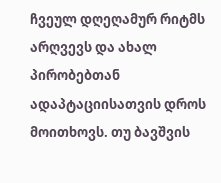ჩვეულ დღეღამურ რიტმს არღვევს და ახალ პირობებთან ადაპტაციისათვის დროს მოითხოვს. თუ ბავშვის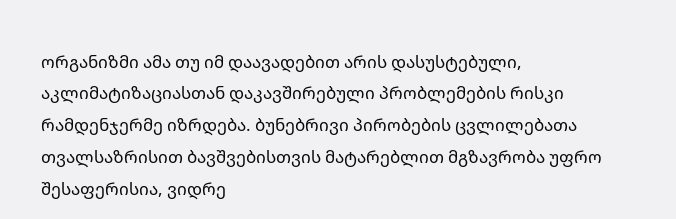ორგანიზმი ამა თუ იმ დაავადებით არის დასუსტებული, აკლიმატიზაციასთან დაკავშირებული პრობლემების რისკი რამდენჯერმე იზრდება. ბუნებრივი პირობების ცვლილებათა თვალსაზრისით ბავშვებისთვის მატარებლით მგზავრობა უფრო შესაფერისია, ვიდრე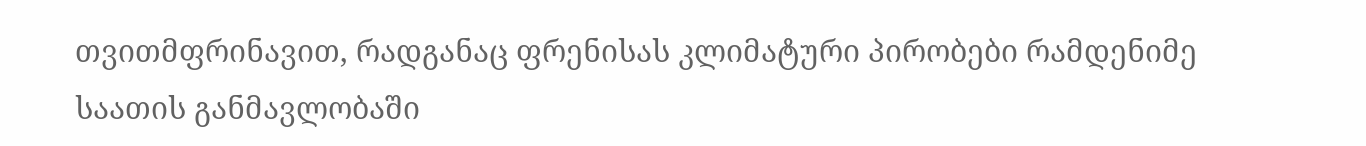თვითმფრინავით, რადგანაც ფრენისას კლიმატური პირობები რამდენიმე საათის განმავლობაში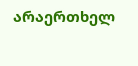არაერთხელ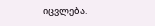იცვლება.